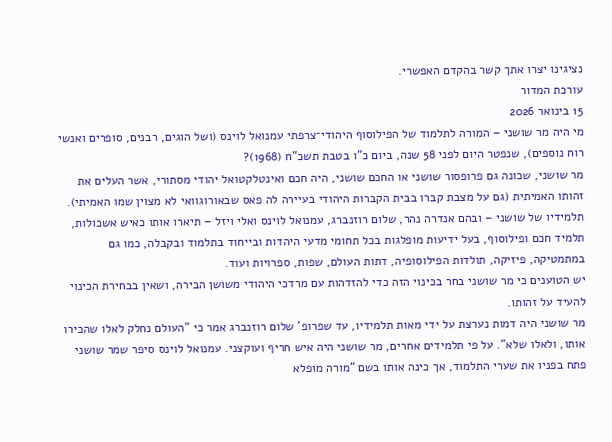נציגינו יצרו אתך קשר בהקדם האפשרי.
עורכת המדור
15 בינואר 2026
מי היה מר שושני – המורה לתלמוד של הפילוסוף היהודי־צרפתי עמנואל לוינס (ושל הוגים, רבנים, סופרים ואנשי רוח נוספים), שנפטר היום לפני 58 שנה, ביום כ"ו בטבת תשכ"ח (1968)?
מר שושני, שכונה גם פרופסור שושני או החכם שושני, היה חכם ואינטלקטואל יהודי מסתורי, אשר העלים את זהותו האמיתית (גם על מצבת קברו בבית הקברות היהודי בעיירה לה פאס שבאורוגוואי לא מצוין שמו האמיתי).
תלמידיו של שושני – ובהם אנדרה נהר, שלום רוזנברג, עמנואל לוינס ואלי ויזל – תיארו אותו כאיש אשכולות, תלמיד חכם ופילוסוף, בעל ידיעות מופלגות בכל תחומי מדעי היהדות ובייחוד בתלמוד ובקבלה, כמו גם במתמטיקה, פיזיקה, תולדות הפילוסופיה, דתות העולם, שפות, ספרויות ועוד.
יש הטוענים כי מר שושני בחר בכינוי הזה כדי להזדהות עם מרדכי היהודי משושן הבירה, ושאין בבחירת הכינוי להעיד על זהותו.
מר שושני היה דמות נערצת על ידי מאות תלמידיו, עד שפרופ' שלום רוזנברג אמר כי "העולם נחלק לאלו שהכירו אותו, ולאלו שלא". על פי תלמידים אחרים, מר שושני היה איש חריף ועוקצני. עמנואל לוינס סיפר שמר שושני פתח בפניו את שערי התלמוד, אך כינה אותו בשם "מורה מופלא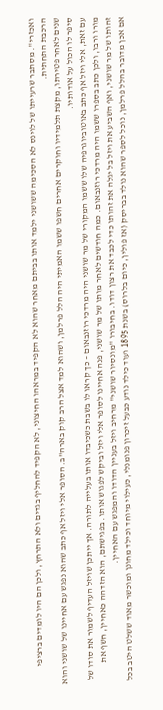ואכזרי". מסתבר שרעייתו של לוינס לא הסכימה ששושני ילמד אותו בביתם מאחר שהוא לא הקפיד במראהו החיצוני, לא הקפיד להחליף בגדים ולא התרחץ, ולכן הם היו לומדים ברציפי הרכבת התחתית.
שנים לאחר פטירתו, מקצת תלמידיו וחוקרים אחרים חשפו ששמו האמיתי היה הלל פרלמן, ושהוא למד אצל הרב קוק בארה"ב. הסופר אלי ויזל אף כתב שהוא נפגש עם אחיינו של שושני והוא סיפר לו הכול על אודותיו.
עם זאת, אלי ויזל אף כתב באוטוביוגרפיה שלו ששמו המקורי של מר שושני היה מרדכי רוזנבאום – כך קראו לו בשבת כשכיבדו אותו בעלייה לתורה. אך ייתכן שויזל העדיף לשמור את סודו של מורו ורבו, ולכן כתב בספרו ששמו היה מרדכי רוזנבאום. כמה חודשים לאחר מותו של מר שושני, פנה אחיינו לסופר אלי ויזל וביקש לפגוש אותו. בפגישתם, הוא הזדהה כאחיין, חשף את זהותו של מר שושני, ואף השביע את ויזל בל יגלה את זהותו כדי לכבד את רצון דודו. בחיבורו "מונסיור שושני" מרחיב ויזל בעניין הדודו והמפגש עם האחיין.
אם אכן מדובר בהלל פרלמן, נוכל לספר שהוא נולד בבריסק (אז פולין, כיום בלרוס) בשנת 1895 ועוד כילד נודע כבעל זיכרון פנומנלי, כעילוי מיוחד וכילד מחונן ומוכשר מאוד ששלט היטב בכל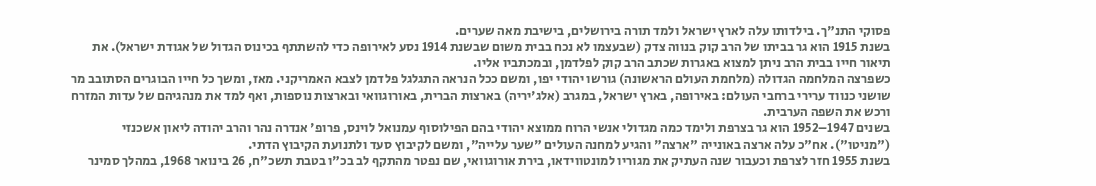פסוקי התנ"ך. בילדותו עלה לארץ ישראל ולמד תורה בירושלים, בישיבת מאה שערים.
בשנת 1915 הוא גר בביתו של הרב קוק בנווה צדק (שבעצמו לא נכח בבית משום שבשנת 1914 נסע לאירופה כדי להשתתף בכינוס הגדול של אגודת ישראל). את תיאור חייו בבית הרב ניתן למצוא באגרות שכתב הרב קוק לפלדמן, ובמכתביו אליו.
כשפרצה המלחמה הגדולה (מלחמת העולם הראשונה) גורשו יהודי יפו, ומשם ככל הנראה התגלגל פלדמן לצבא האמריקני. מאז, ומשך כל חייו הבוגרים הסתובב מר שושני כנווד ערירי ברחבי העולם: באירופה, בארץ ישראל, במגרב (אלג'יריה) בארצות הברית, באורוגוואי ובארצות נוספות, ואף למד את מנהגיהם של עדות המזרח ורכש את השפה הערבית.
בשנים 1947–1952 הוא גר בצרפת ולימד כמה מגדולי אנשי הרוח ממוצא יהודי בהם הפילוסוף עמנואל לוינס, פרופ' אנדרה נהר והרב יהודה ליאון אשכנזי ("מניטו"). אח"כ עלה ארצה באונייה "ארצה" והגיע למחנה העולים "שער עלייה", ומשם לקיבוץ סעד ולתנועת הקיבוץ הדתי.
בשנת 1955 חזר לצרפת וכעבור שנה העתיק את מגוריו למונטווידאו, בירת אורוגוואי, שם נפטר מהתקף לב בכ"ו בטבת תשכ"ח, 26 בינואר 1968, במהלך סמינר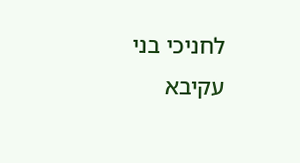לחניכי בני עקיבא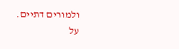ולמורים דתיים.
על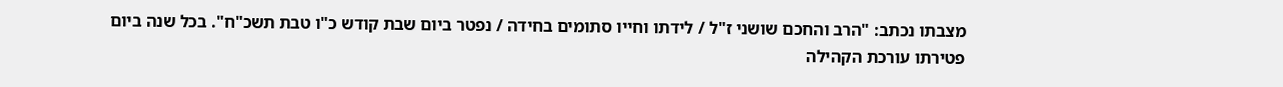מצבתו נכתב: "הרב והחכם שושני ז"ל / לידתו וחייו סתומים בחידה / נפטר ביום שבת קודש כ"ו טבת תשכ"ח". בכל שנה ביום פטירתו עורכת הקהילה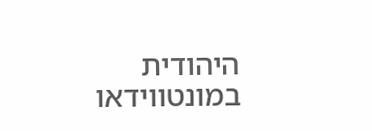היהודית במונטווידאו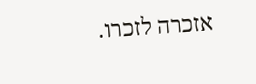אזכרה לזכרו.